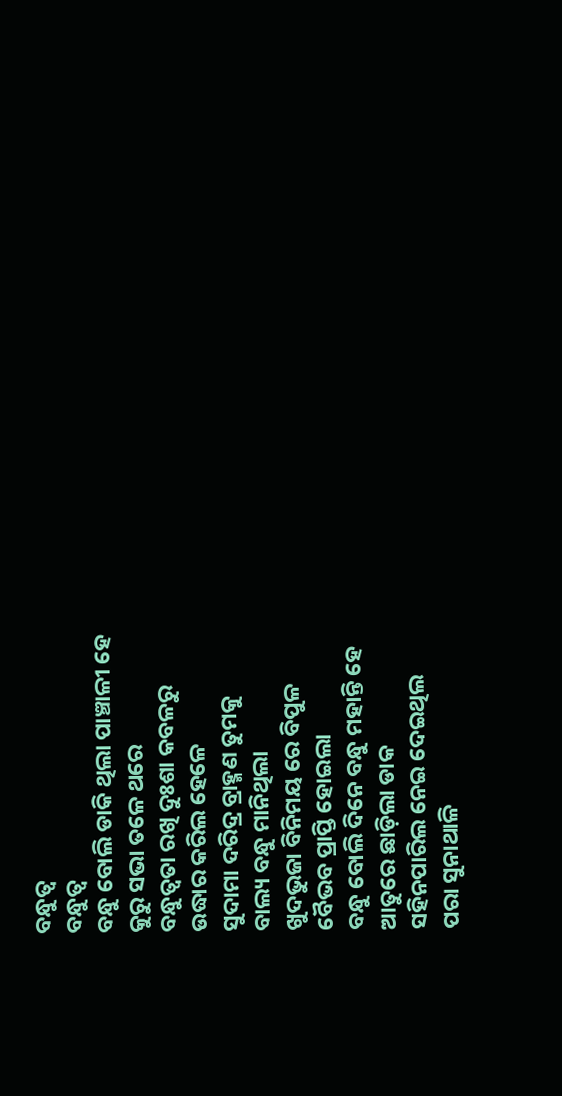ବନ୍ଧୁତ୍ୱ
ବନ୍ଧୁତ୍ୱ
ବନ୍ଧୁ ବୋଲି ଡାକି ଥିଲା ପାଞ୍ଚାଳୀ ହେ
କୁରୁ ସଭା ତଳେ ଥରେ
ବନ୍ଧୁତ୍ଵତା ରଖି ଦୁଃଶା କବଳରୁ
ଉଦ୍ଧାର କରିଲ ହେଳେ
ସୁଦାମା ଦରିଦ୍ର ବ୍ରାହ୍ମଣ ତୁମକୁ
ବାଲ୍ୟ ବନ୍ଧୁ ମାନିଥିଲା
ଖୁଦଭୁଜା ବିନିମୟ ରେ ବିପୁଳ
ବୈଭବ ପ୍ରାପ୍ତି ହୋଇଲା
ବନ୍ଧୁ ବୋଲି ଦିନେ ବନ୍ଧୁ ମହାନ୍ତି ହେ
ଆତୁରେ ଛାଡ଼ିଲା ଡାକ
ସହିନପାରିଲ ନେଇ ଦେଇଥିଲ
ପରା ସୁନାଥାଳି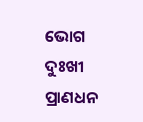ଭୋଗ
ଦୁଃଖୀ ପ୍ରାଣଧନ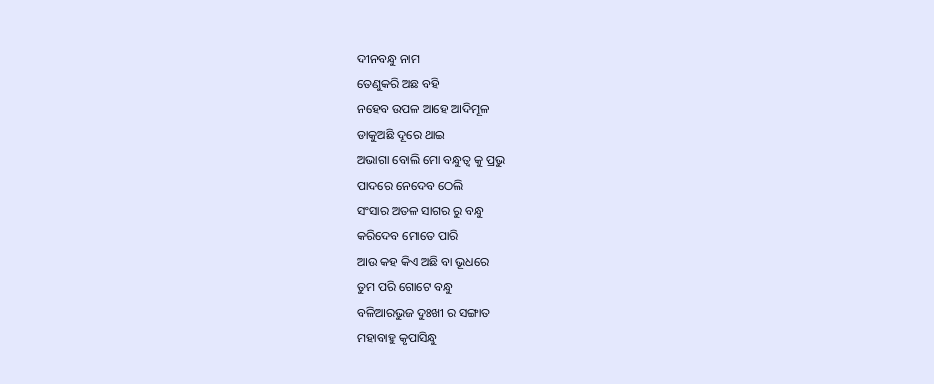ଦୀନବନ୍ଧୁ ନାମ
ତେଣୁକରି ଅଛ ବହି
ନହେବ ଉପଳ ଆହେ ଆଦିମୂଳ
ଡାକୁଅଛି ଦୂରେ ଥାଇ
ଅଭାଗା ବୋଲି ମୋ ବନ୍ଧୁତ୍ୱ କୁ ପ୍ରଭୁ
ପାଦରେ ନେଦେବ ଠେଲି
ସଂସାର ଅତଳ ସାଗର ରୁ ବନ୍ଧୁ
କରିଦେବ ମୋତେ ପାରି
ଆଉ କହ କିଏ ଅଛି ବା ଭୂଧରେ
ତୁମ ପରି ଗୋଟେ ବନ୍ଧୁ
ବଳିଆରଭୁଜ ଦୁଃଖୀ ର ସଙ୍ଗାତ
ମହାବାହୁ କୃପାସିନ୍ଧୁ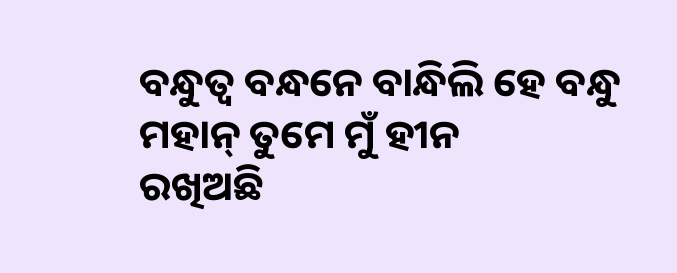ବନ୍ଧୁତ୍ୱ ବନ୍ଧନେ ବାନ୍ଧିଲି ହେ ବନ୍ଧୁ
ମହାନ୍ ତୁମେ ମୁଁ ହୀନ
ରଖିଅଛି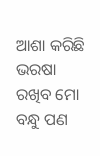ଆଶା କରିଛି ଭରଷା
ରଖିବ ମୋ ବନ୍ଧୁ ପଣ